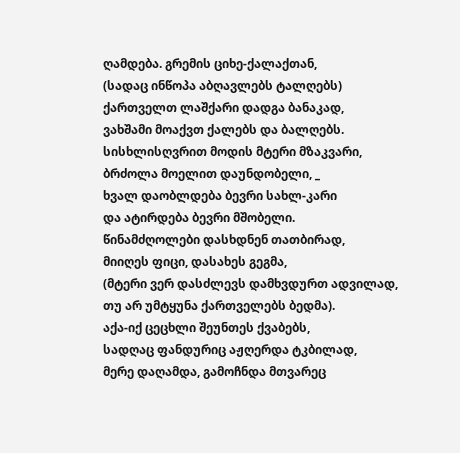ღამდება. გრემის ციხე-ქალაქთან,
(სადაც ინწოპა აბღავლებს ტალღებს)
ქართველთ ლაშქარი დადგა ბანაკად,
ვახშამი მოაქვთ ქალებს და ბალღებს.
სისხლისღვრით მოდის მტერი მზაკვარი,
ბრძოლა მოელით დაუნდობელი, _
ხვალ დაობლდება ბევრი სახლ-კარი
და ატირდება ბევრი მშობელი.
წინამძღოლები დასხდნენ თათბირად,
მიიღეს ფიცი, დასახეს გეგმა,
(მტერი ვერ დასძლევს დამხვდურთ ადვილად,
თუ არ უმტყუნა ქართველებს ბედმა).
აქა-იქ ცეცხლი შეუნთეს ქვაბებს,
სადღაც ფანდურიც აჟღერდა ტკბილად,
მერე დაღამდა, გამოჩნდა მთვარეც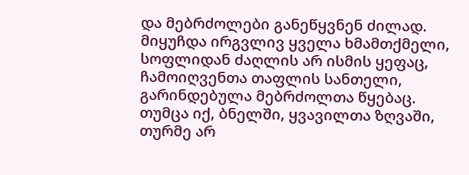და მებრძოლები განეწყვნენ ძილად.
მიყუჩდა ირგვლივ ყველა ხმამთქმელი,
სოფლიდან ძაღლის არ ისმის ყეფაც,
ჩამოიღვენთა თაფლის სანთელი,
გარინდებულა მებრძოლთა წყებაც.
თუმცა იქ, ბნელში, ყვავილთა ზღვაში,
თურმე არ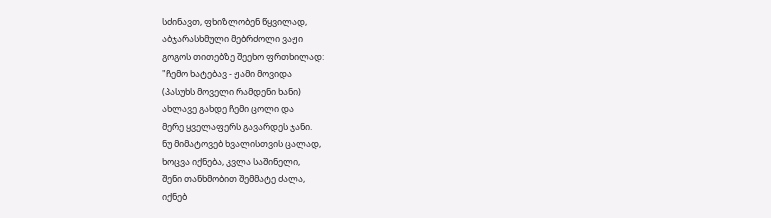სძინავთ, ფხიზლობენ წყვილად,
აბჯარასხმული მებრძოლი ვაჟი
გოგოს თითებზე შეეხო ფრთხილად:
"ჩემო ხატებავ - ჟამი მოვიდა
(პასუხს მოველი რამდენი ხანი)
ახლავე გახდე ჩემი ცოლი და
მერე ყველაფერს გავარდეს ჯანი.
ნუ მიმატოვებ ხვალისთვის ცალად,
ხოცვა იქნება, კვლა საშინელი,
შენი თანხმობით შემმატე ძალა,
იქნებ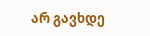არ გავხდე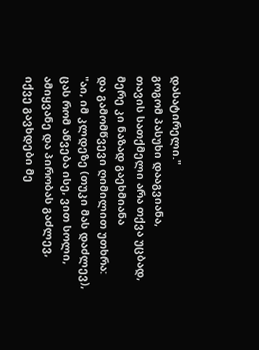დასატირელი."
გოგომ პასუხი დააგვიანა,
თავის სათქმელი არა თქვა უცბად,
მერე კი ნაზად გაეხმიანა
და გამომწვევი ღიმილით უთხრა:
"აი, იმ კლდეზე (თუკი მას დაძლევ),
ცას რომ აწვება ისე, ვით სოლი,
ამიყვანე და პირობას გაძლევ,
იქვე გავხდები მე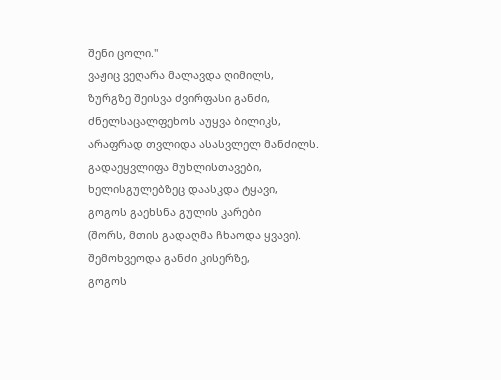შენი ცოლი."
ვაჟიც ვეღარა მალავდა ღიმილს,
ზურგზე შეისვა ძვირფასი განძი,
ძნელსაცალფეხოს აუყვა ბილიკს,
არაფრად თვლიდა ასასვლელ მანძილს.
გადაეყვლიფა მუხლისთავები,
ხელისგულებზეც დაასკდა ტყავი,
გოგოს გაეხსნა გულის კარები
(შორს, მთის გადაღმა ჩხაოდა ყვავი).
შემოხვეოდა განძი კისერზე,
გოგოს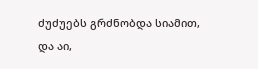ძუძუებს გრძნობდა სიამით,
და აი,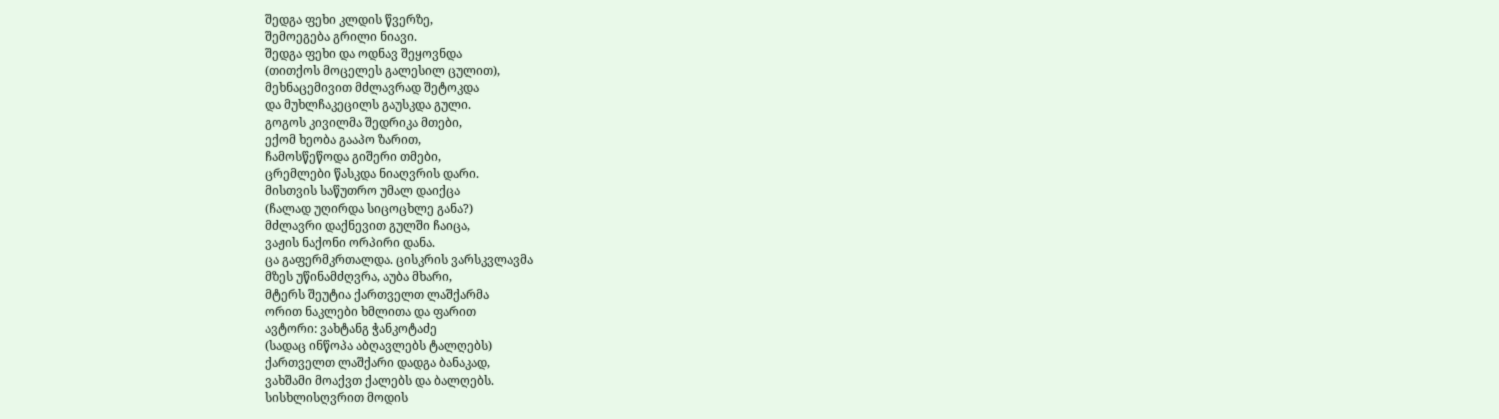შედგა ფეხი კლდის წვერზე,
შემოეგება გრილი ნიავი.
შედგა ფეხი და ოდნავ შეყოვნდა
(თითქოს მოცელეს გალესილ ცულით),
მეხნაცემივით მძლავრად შეტოკდა
და მუხლჩაკეცილს გაუსკდა გული.
გოგოს კივილმა შედრიკა მთები,
ექომ ხეობა გააპო ზარით,
ჩამოსწეწოდა გიშერი თმები,
ცრემლები წასკდა ნიაღვრის დარი.
მისთვის საწუთრო უმალ დაიქცა
(ჩალად უღირდა სიცოცხლე განა?)
მძლავრი დაქნევით გულში ჩაიცა,
ვაჟის ნაქონი ორპირი დანა.
ცა გაფერმკრთალდა. ცისკრის ვარსკვლავმა
მზეს უწინამძღვრა, აუბა მხარი,
მტერს შეუტია ქართველთ ლაშქარმა
ორით ნაკლები ხმლითა და ფარით
ავტორი: ვახტანგ ჭანკოტაძე
(სადაც ინწოპა აბღავლებს ტალღებს)
ქართველთ ლაშქარი დადგა ბანაკად,
ვახშამი მოაქვთ ქალებს და ბალღებს.
სისხლისღვრით მოდის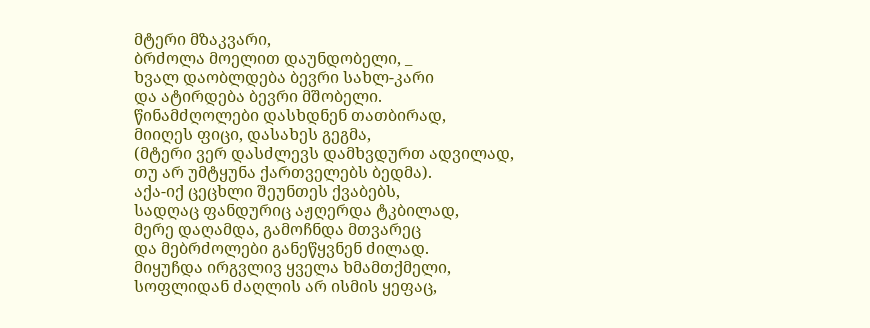მტერი მზაკვარი,
ბრძოლა მოელით დაუნდობელი, _
ხვალ დაობლდება ბევრი სახლ-კარი
და ატირდება ბევრი მშობელი.
წინამძღოლები დასხდნენ თათბირად,
მიიღეს ფიცი, დასახეს გეგმა,
(მტერი ვერ დასძლევს დამხვდურთ ადვილად,
თუ არ უმტყუნა ქართველებს ბედმა).
აქა-იქ ცეცხლი შეუნთეს ქვაბებს,
სადღაც ფანდურიც აჟღერდა ტკბილად,
მერე დაღამდა, გამოჩნდა მთვარეც
და მებრძოლები განეწყვნენ ძილად.
მიყუჩდა ირგვლივ ყველა ხმამთქმელი,
სოფლიდან ძაღლის არ ისმის ყეფაც,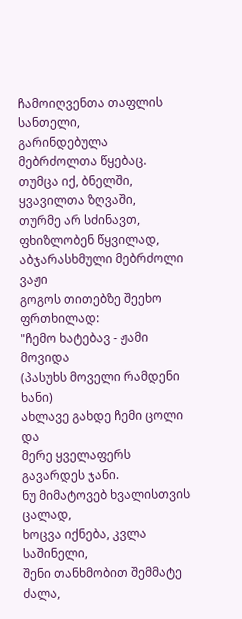ჩამოიღვენთა თაფლის სანთელი,
გარინდებულა მებრძოლთა წყებაც.
თუმცა იქ, ბნელში, ყვავილთა ზღვაში,
თურმე არ სძინავთ, ფხიზლობენ წყვილად,
აბჯარასხმული მებრძოლი ვაჟი
გოგოს თითებზე შეეხო ფრთხილად:
"ჩემო ხატებავ - ჟამი მოვიდა
(პასუხს მოველი რამდენი ხანი)
ახლავე გახდე ჩემი ცოლი და
მერე ყველაფერს გავარდეს ჯანი.
ნუ მიმატოვებ ხვალისთვის ცალად,
ხოცვა იქნება, კვლა საშინელი,
შენი თანხმობით შემმატე ძალა,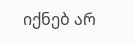იქნებ არ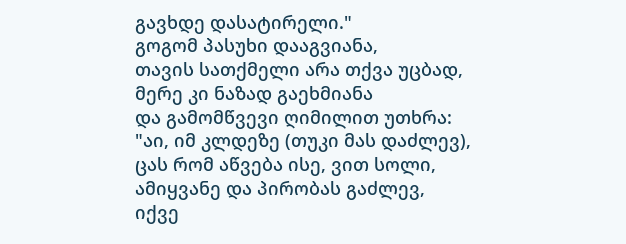გავხდე დასატირელი."
გოგომ პასუხი დააგვიანა,
თავის სათქმელი არა თქვა უცბად,
მერე კი ნაზად გაეხმიანა
და გამომწვევი ღიმილით უთხრა:
"აი, იმ კლდეზე (თუკი მას დაძლევ),
ცას რომ აწვება ისე, ვით სოლი,
ამიყვანე და პირობას გაძლევ,
იქვე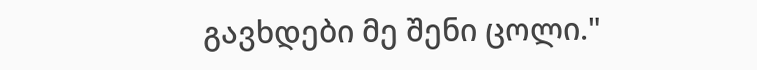გავხდები მე შენი ცოლი."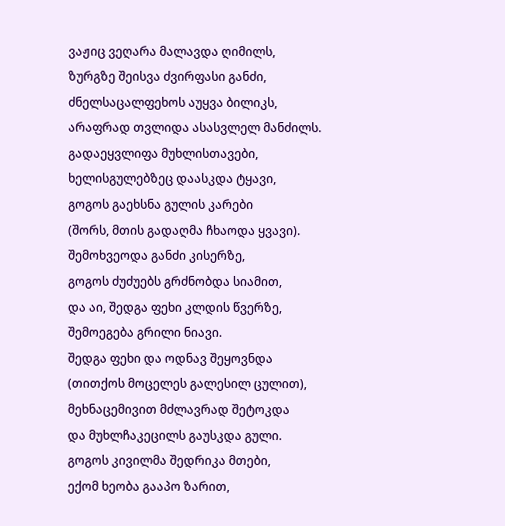ვაჟიც ვეღარა მალავდა ღიმილს,
ზურგზე შეისვა ძვირფასი განძი,
ძნელსაცალფეხოს აუყვა ბილიკს,
არაფრად თვლიდა ასასვლელ მანძილს.
გადაეყვლიფა მუხლისთავები,
ხელისგულებზეც დაასკდა ტყავი,
გოგოს გაეხსნა გულის კარები
(შორს, მთის გადაღმა ჩხაოდა ყვავი).
შემოხვეოდა განძი კისერზე,
გოგოს ძუძუებს გრძნობდა სიამით,
და აი, შედგა ფეხი კლდის წვერზე,
შემოეგება გრილი ნიავი.
შედგა ფეხი და ოდნავ შეყოვნდა
(თითქოს მოცელეს გალესილ ცულით),
მეხნაცემივით მძლავრად შეტოკდა
და მუხლჩაკეცილს გაუსკდა გული.
გოგოს კივილმა შედრიკა მთები,
ექომ ხეობა გააპო ზარით,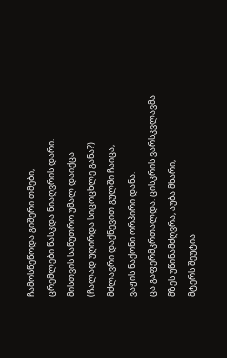ჩამოსწეწოდა გიშერი თმები,
ცრემლები წასკდა ნიაღვრის დარი.
მისთვის საწუთრო უმალ დაიქცა
(ჩალად უღირდა სიცოცხლე განა?)
მძლავრი დაქნევით გულში ჩაიცა,
ვაჟის ნაქონი ორპირი დანა.
ცა გაფერმკრთალდა. ცისკრის ვარსკვლავმა
მზეს უწინამძღვრა, აუბა მხარი,
მტერს შეუტია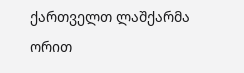ქართველთ ლაშქარმა
ორით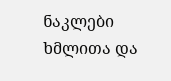ნაკლები ხმლითა და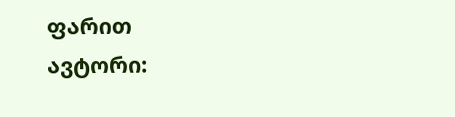ფარით
ავტორი: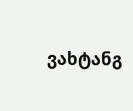ვახტანგ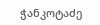ჭანკოტაძე